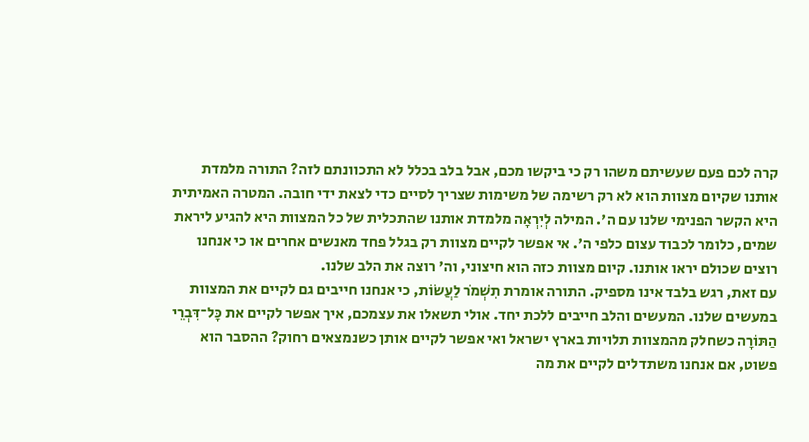קרה לכם פעם שעשיתם משהו רק כי ביקשו מכם, אבל בלב בכלל לא התכוונתם לזה? התורה מלמדת אותנו שקיום מצוות הוא לא רק רשימה של משימות שצריך לסיים כדי לצאת ידי חובה. המטרה האמיתית היא הקשר הפנימי שלנו עם ה'. המילה לְיִרְאָה מלמדת אותנו שהתכלית של כל המצוות היא להגיע ליראת שמים, כלומר לכבוד עצום כלפי ה'. אי אפשר לקיים מצוות רק בגלל פחד מאנשים אחרים או כי אנחנו רוצים שכולם יראו אותנו. קיום מצוות כזה הוא חיצוני, וה' רוצה את הלב שלנו.
עם זאת, רגש בלבד אינו מספיק. התורה אומרת תִשְׁמֹר לַעֲשׂוֹת, כי אנחנו חייבים גם לקיים את המצוות במעשים שלנו. המעשים והלב חייבים ללכת יחד. אולי תשאלו את עצמכם, איך אפשר לקיים את כׇּל־דִּבְרֵי הַתּוֹרָה כשחלק מהמצוות תלויות בארץ ישראל ואי אפשר לקיים אותן כשנמצאים רחוק? ההסבר הוא פשוט, אם אנחנו משתדלים לקיים את מה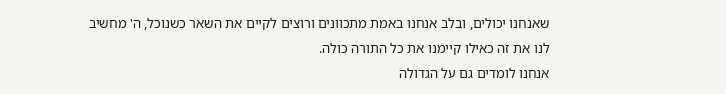שאנחנו יכולים, ובלב אנחנו באמת מתכוונים ורוצים לקיים את השאר כשנוכל, ה' מחשיב לנו את זה כאילו קיימנו את כל התורה כולה.
אנחנו לומדים גם על הגדולה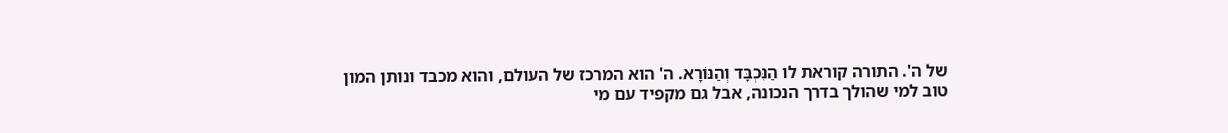של ה'. התורה קוראת לו הַנִּכְבָּד וְהַנּוֹרָא. ה' הוא המרכז של העולם, והוא מכבד ונותן המון טוב למי שהולך בדרך הנכונה, אבל גם מקפיד עם מי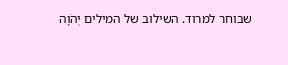שבוחר למרוד. השילוב של המילים יְהֹוָה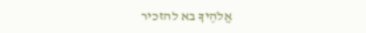אֱלֹהֶיךָ בא להזכיר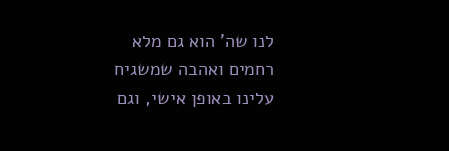לנו שה' הוא גם מלא רחמים ואהבה שמשגיח עלינו באופן אישי, וגם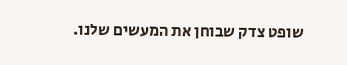שופט צדק שבוחן את המעשים שלנו.